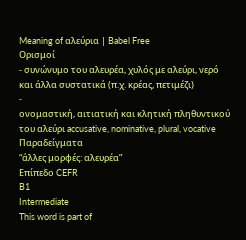Meaning of αλεύρια | Babel Free
Ορισμοί
- συνώνυμο του αλευρέα, χυλός με αλεύρι, νερό και άλλα συστατικά (π.χ. κρέας, πετιμέζι)
-
ονομαστική, αιτιατική και κλητική πληθυντικού του αλεύρι accusative, nominative, plural, vocative
Παραδείγματα
“άλλες μορφές: αλευρέα”
Επίπεδο CEFR
B1
Intermediate
This word is part of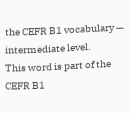the CEFR B1 vocabulary — intermediate level.
This word is part of the CEFR B1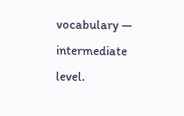vocabulary — intermediate level.